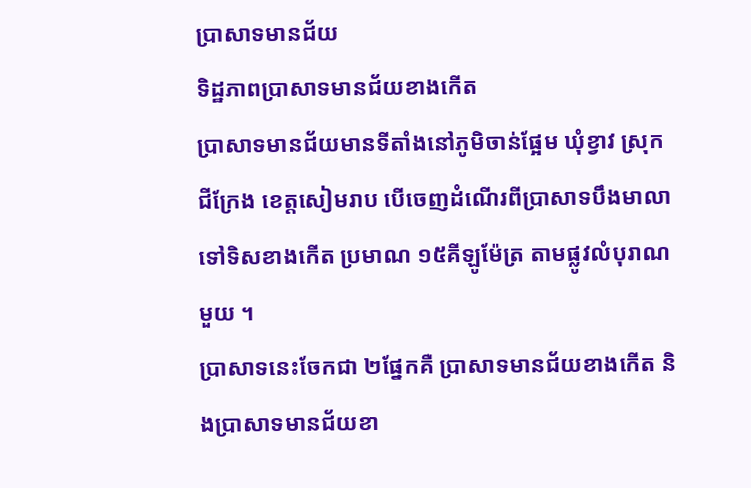ប្រាសាទមានជ័យ
ទិដ្ឋភាពប្រាសាទមានជ័យខាងកើត
ប្រាសាទមានជ័យមានទីតាំងនៅភូមិចាន់ផ្អែម ឃុំខ្វាវ ស្រុកជីក្រែង ខេត្ដសៀមរាប បើចេញដំណើរពីប្រាសាទបឹងមាលាទៅទិសខាងកើត ប្រមាណ ១៥គីឡូម៉ែត្រ តាមផ្លូវលំបុរាណមួយ ។
ប្រាសាទនេះចែកជា ២ផ្នែកគឺ ប្រាសាទមានជ័យខាងកើត និងប្រាសាទមានជ័យខា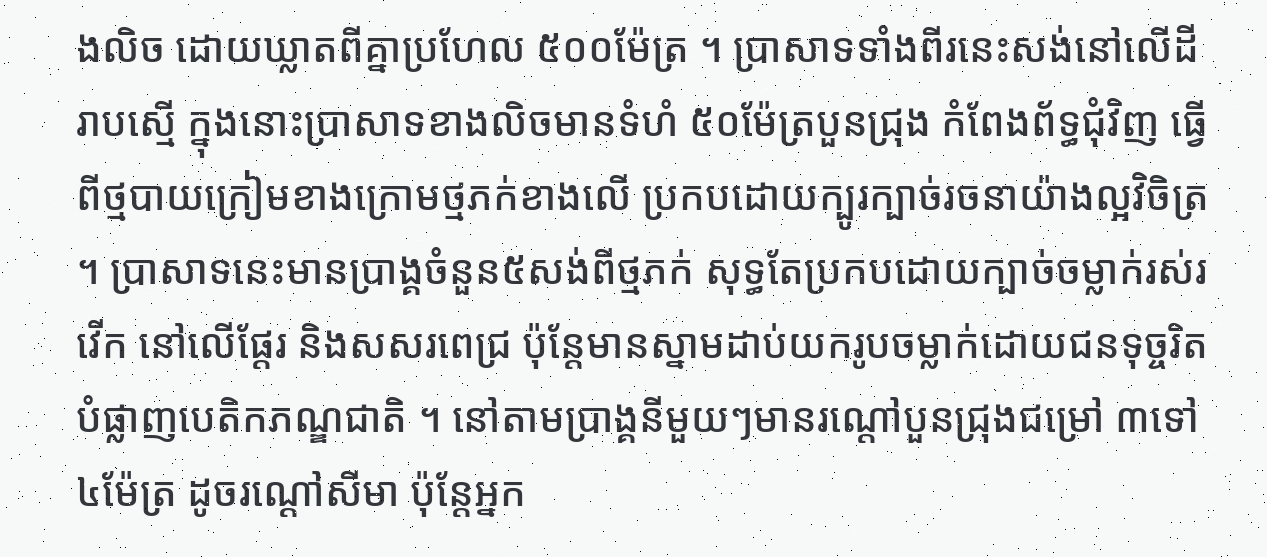ងលិច ដោយឃ្លាតពីគ្នាប្រហែល ៥០០ម៉ែត្រ ។ ប្រាសាទទាំងពីរនេះសង់នៅលើដីរាបស្មើ ក្នុងនោះប្រាសាទខាងលិចមានទំហំ ៥០ម៉ែត្របួនជ្រុង កំពែងព័ទ្ធជុំវិញ ធ្វើពីថ្មបាយក្រៀមខាងក្រោមថ្មភក់ខាងលើ ប្រកបដោយក្បូរក្បាច់រចនាយ៉ាងល្អវិចិត្រ ។ ប្រាសាទនេះមានប្រាង្គចំនួន៥សង់ពីថ្មភក់ សុទ្ធតែប្រកបដោយក្បាច់ចម្លាក់រស់រវើក នៅលើផ្ដែរ និងសសរពេជ្រ ប៉ុន្ដែមានស្នាមដាប់យករូបចម្លាក់ដោយជនទុច្ចរិតបំផ្លាញបេតិកភណ្ឌជាតិ ។ នៅតាមប្រាង្គនីមួយៗមានរណ្ដៅបួនជ្រុងជម្រៅ ៣ទៅ៤ម៉ែត្រ ដូចរណ្ដៅសីមា ប៉ុន្តែអ្នក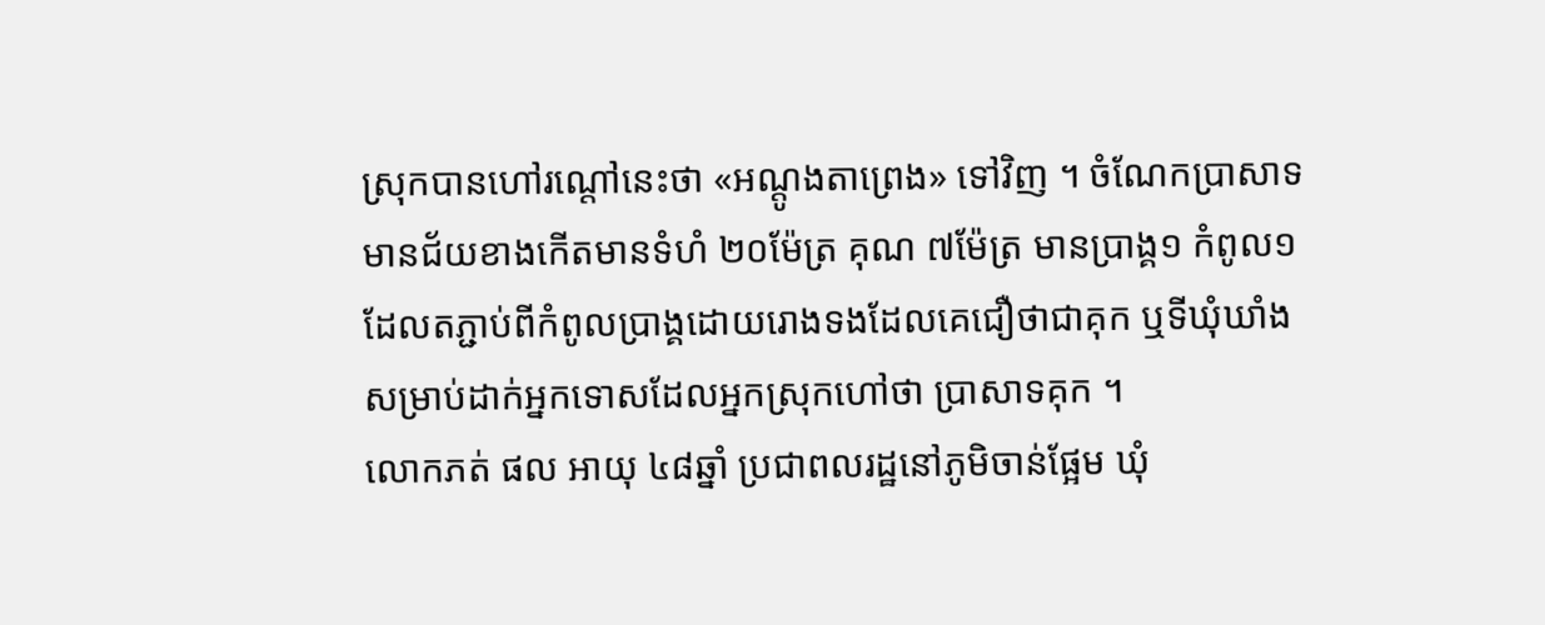ស្រុកបានហៅរណ្ដៅនេះថា «អណ្ដូងតាព្រេង» ទៅវិញ ។ ចំណែកប្រាសាទមានជ័យខាងកើតមានទំហំ ២០ម៉ែត្រ គុណ ៧ម៉ែត្រ មានប្រាង្គ១ កំពូល១ ដែលតភ្ជាប់ពីកំពូលប្រាង្គដោយរោងទងដែលគេជឿថាជាគុក ឬទីឃុំឃាំង សម្រាប់ដាក់អ្នកទោសដែលអ្នកស្រុកហៅថា ប្រាសាទគុក ។
លោកភត់ ផល អាយុ ៤៨ឆ្នាំ ប្រជាពលរដ្ឋនៅភូមិចាន់ផ្អែម ឃុំ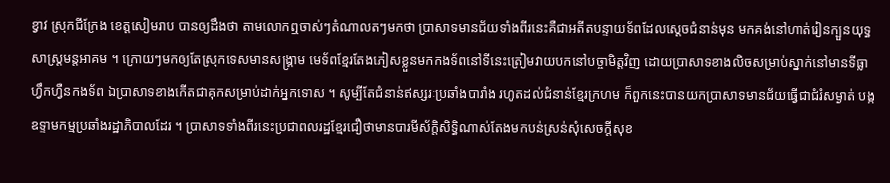ខ្វាវ ស្រុកជីក្រែង ខេត្ដសៀមរាប បានឲ្យដឹងថា តាមលោកឮចាស់ៗតំណាលតៗមកថា ប្រាសាទមានជ័យទាំងពីរនេះគឺជាអតីតបន្ទាយទ័ពដែលស្ដេចជំនាន់មុន មកគង់នៅហាត់រៀនក្បួនយុទ្ធសាស្ដ្រមន្តអាគម ។ ក្រោយៗមកឲ្យតែស្រុកទេសមានសង្គ្រាម មេទ័ពខ្មែរតែងភៀសខ្លួនមកកងទ័ពនៅទីនេះត្រៀមវាយបកនៅបច្ចាមិត្តវិញ ដោយប្រាសាទខាងលិចសម្រាប់ស្នាក់នៅមានទីធ្លាហ្វឹកហ្វឺនកងទ័ព ឯប្រាសាទខាងកើតជាគុកសម្រាប់ដាក់អ្នកទោស ។ សូម្បីតែជំនាន់ឥស្សរៈប្រឆាំងបារាំង រហូតដល់ជំនាន់ខ្មែរក្រហម ក៏ពួកនេះបានយកប្រាសាទមានជ័យធ្វើជាជំរំសម្ងាត់ បង្កឧទ្ទាមកម្មប្រឆាំងរដ្ឋាភិបាលដែរ ។ ប្រាសាទទាំងពីរនេះប្រជាពលរដ្ឋខ្មែរជឿថាមានបារមីស័ក្តិសិទ្ធិណាស់តែងមកបន់ស្រន់សុំសេចក្ដីសុខ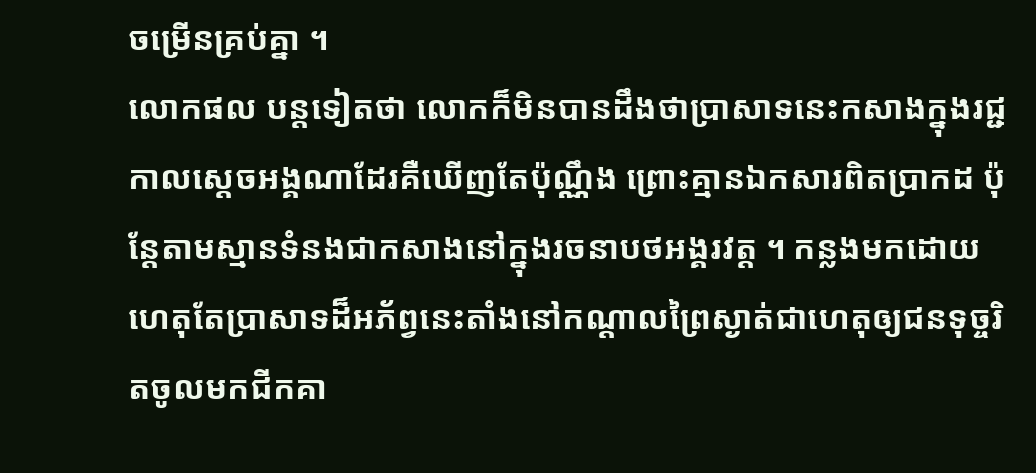ចម្រើនគ្រប់គ្នា ។
លោកផល បន្តទៀតថា លោកក៏មិនបានដឹងថាប្រាសាទនេះកសាងក្នុងរជ្ជកាលស្ដេចអង្គណាដែរគឺឃើញតែប៉ុណ្ណឹង ព្រោះគ្មានឯកសារពិតប្រាកដ ប៉ុន្ដែតាមស្មានទំនងជាកសាងនៅក្នុងរចនាបថអង្គរវត្ដ ។ កន្លងមកដោយហេតុតែប្រាសាទដ៏អភ័ព្វនេះតាំងនៅកណ្ដាលព្រៃស្ងាត់ជាហេតុឲ្យជនទុច្ចរិតចូលមកជីកគា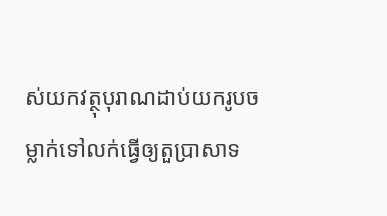ស់យកវត្ថុបុរាណដាប់យករូបចម្លាក់ទៅលក់ធ្វើឲ្យតួប្រាសាទ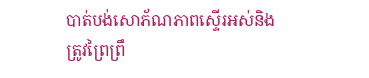បាត់បង់សោភ័ណភាពស្ទើរអស់និងត្រូវព្រៃព្រឹ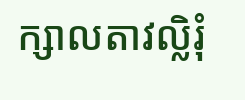ក្សាលតាវល្លិរុំ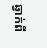ឆ្វាក់ពី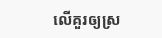លើគួរឲ្យស្រ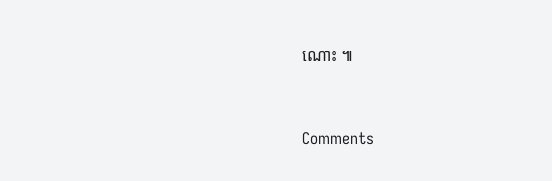ណោះ ៕



Comments